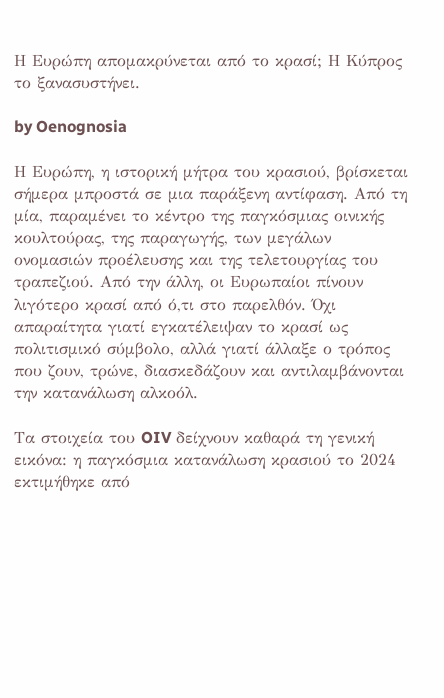Η Ευρώπη απομακρύνεται από το κρασί; Η Κύπρος το ξανασυστήνει.

by Oenognosia

Η Ευρώπη, η ιστορική μήτρα του κρασιού, βρίσκεται σήμερα μπροστά σε μια παράξενη αντίφαση. Από τη μία, παραμένει το κέντρο της παγκόσμιας οινικής κουλτούρας, της παραγωγής, των μεγάλων ονομασιών προέλευσης και της τελετουργίας του τραπεζιού. Από την άλλη, οι Ευρωπαίοι πίνουν λιγότερο κρασί από ό,τι στο παρελθόν. Όχι απαραίτητα γιατί εγκατέλειψαν το κρασί ως πολιτισμικό σύμβολο, αλλά γιατί άλλαξε ο τρόπος που ζουν, τρώνε, διασκεδάζουν και αντιλαμβάνονται την κατανάλωση αλκοόλ.

Τα στοιχεία του OIV δείχνουν καθαρά τη γενική εικόνα: η παγκόσμια κατανάλωση κρασιού το 2024 εκτιμήθηκε από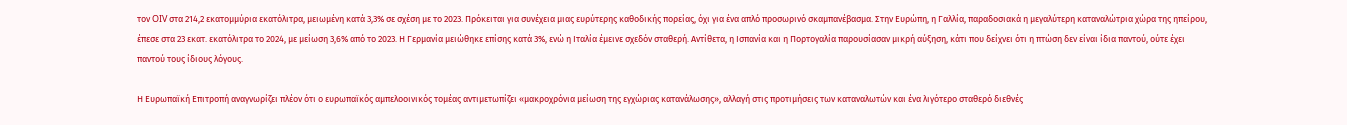τον OIV στα 214,2 εκατομμύρια εκατόλιτρα, μειωμένη κατά 3,3% σε σχέση με το 2023. Πρόκειται για συνέχεια μιας ευρύτερης καθοδικής πορείας, όχι για ένα απλό προσωρινό σκαμπανέβασμα. Στην Ευρώπη, η Γαλλία, παραδοσιακά η μεγαλύτερη καταναλώτρια χώρα της ηπείρου, έπεσε στα 23 εκατ. εκατόλιτρα το 2024, με μείωση 3,6% από το 2023. Η Γερμανία μειώθηκε επίσης κατά 3%, ενώ η Ιταλία έμεινε σχεδόν σταθερή. Αντίθετα, η Ισπανία και η Πορτογαλία παρουσίασαν μικρή αύξηση, κάτι που δείχνει ότι η πτώση δεν είναι ίδια παντού, ούτε έχει παντού τους ίδιους λόγους.

Η Ευρωπαϊκή Επιτροπή αναγνωρίζει πλέον ότι ο ευρωπαϊκός αμπελοοινικός τομέας αντιμετωπίζει «μακροχρόνια μείωση της εγχώριας κατανάλωσης», αλλαγή στις προτιμήσεις των καταναλωτών και ένα λιγότερο σταθερό διεθνές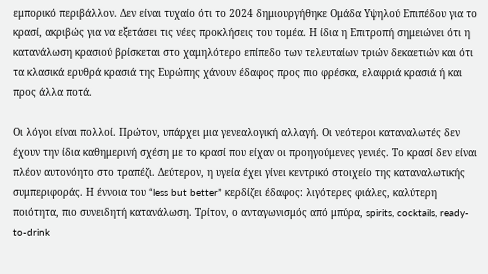εμπορικό περιβάλλον. Δεν είναι τυχαίο ότι το 2024 δημιουργήθηκε Ομάδα Υψηλού Επιπέδου για το κρασί, ακριβώς για να εξετάσει τις νέες προκλήσεις του τομέα. Η ίδια η Επιτροπή σημειώνει ότι η κατανάλωση κρασιού βρίσκεται στο χαμηλότερο επίπεδο των τελευταίων τριών δεκαετιών και ότι τα κλασικά ερυθρά κρασιά της Ευρώπης χάνουν έδαφος προς πιο φρέσκα, ελαφριά κρασιά ή και προς άλλα ποτά.

Οι λόγοι είναι πολλοί. Πρώτον, υπάρχει μια γενεαλογική αλλαγή. Οι νεότεροι καταναλωτές δεν έχουν την ίδια καθημερινή σχέση με το κρασί που είχαν οι προηγούμενες γενιές. Το κρασί δεν είναι πλέον αυτονόητο στο τραπέζι. Δεύτερον, η υγεία έχει γίνει κεντρικό στοιχείο της καταναλωτικής συμπεριφοράς. Η έννοια του “less but better” κερδίζει έδαφος: λιγότερες φιάλες, καλύτερη ποιότητα, πιο συνειδητή κατανάλωση. Τρίτον, ο ανταγωνισμός από μπύρα, spirits, cocktails, ready-to-drink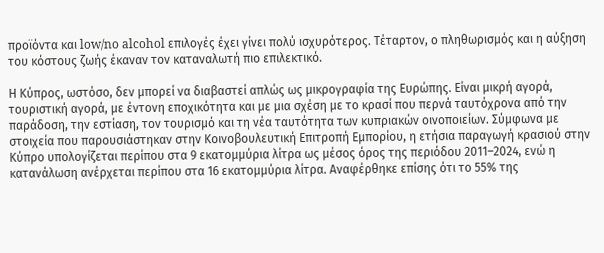προϊόντα και low/no alcohol επιλογές έχει γίνει πολύ ισχυρότερος. Τέταρτον, ο πληθωρισμός και η αύξηση του κόστους ζωής έκαναν τον καταναλωτή πιο επιλεκτικό.

Η Κύπρος, ωστόσο, δεν μπορεί να διαβαστεί απλώς ως μικρογραφία της Ευρώπης. Είναι μικρή αγορά, τουριστική αγορά, με έντονη εποχικότητα και με μια σχέση με το κρασί που περνά ταυτόχρονα από την παράδοση, την εστίαση, τον τουρισμό και τη νέα ταυτότητα των κυπριακών οινοποιείων. Σύμφωνα με στοιχεία που παρουσιάστηκαν στην Κοινοβουλευτική Επιτροπή Εμπορίου, η ετήσια παραγωγή κρασιού στην Κύπρο υπολογίζεται περίπου στα 9 εκατομμύρια λίτρα ως μέσος όρος της περιόδου 2011–2024, ενώ η κατανάλωση ανέρχεται περίπου στα 16 εκατομμύρια λίτρα. Αναφέρθηκε επίσης ότι το 55% της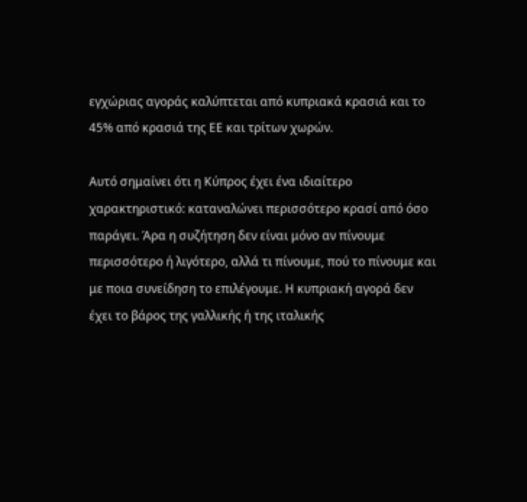εγχώριας αγοράς καλύπτεται από κυπριακά κρασιά και το 45% από κρασιά της ΕΕ και τρίτων χωρών.

Αυτό σημαίνει ότι η Κύπρος έχει ένα ιδιαίτερο χαρακτηριστικό: καταναλώνει περισσότερο κρασί από όσο παράγει. Άρα η συζήτηση δεν είναι μόνο αν πίνουμε περισσότερο ή λιγότερο, αλλά τι πίνουμε, πού το πίνουμε και με ποια συνείδηση το επιλέγουμε. Η κυπριακή αγορά δεν έχει το βάρος της γαλλικής ή της ιταλικής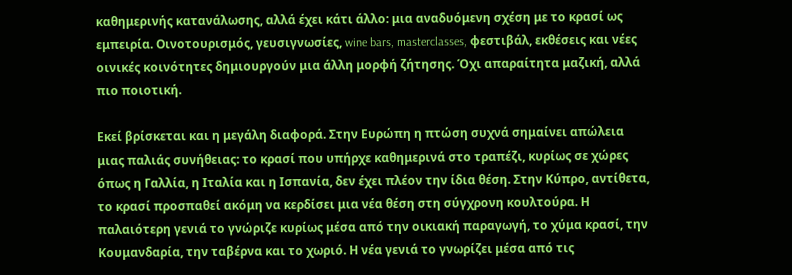καθημερινής κατανάλωσης, αλλά έχει κάτι άλλο: μια αναδυόμενη σχέση με το κρασί ως εμπειρία. Οινοτουρισμός, γευσιγνωσίες, wine bars, masterclasses, φεστιβάλ, εκθέσεις και νέες οινικές κοινότητες δημιουργούν μια άλλη μορφή ζήτησης. Όχι απαραίτητα μαζική, αλλά πιο ποιοτική.

Εκεί βρίσκεται και η μεγάλη διαφορά. Στην Ευρώπη η πτώση συχνά σημαίνει απώλεια μιας παλιάς συνήθειας: το κρασί που υπήρχε καθημερινά στο τραπέζι, κυρίως σε χώρες όπως η Γαλλία, η Ιταλία και η Ισπανία, δεν έχει πλέον την ίδια θέση. Στην Κύπρο, αντίθετα, το κρασί προσπαθεί ακόμη να κερδίσει μια νέα θέση στη σύγχρονη κουλτούρα. Η παλαιότερη γενιά το γνώριζε κυρίως μέσα από την οικιακή παραγωγή, το χύμα κρασί, την Κουμανδαρία, την ταβέρνα και το χωριό. Η νέα γενιά το γνωρίζει μέσα από τις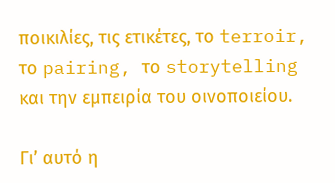ποικιλίες, τις ετικέτες, το terroir, το pairing, το storytelling και την εμπειρία του οινοποιείου.

Γι’ αυτό η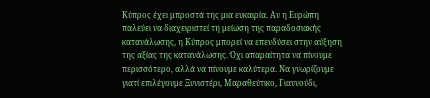Κύπρος έχει μπροστά της μια ευκαιρία. Αν η Ευρώπη παλεύει να διαχειριστεί τη μείωση της παραδοσιακής κατανάλωσης, η Κύπρος μπορεί να επενδύσει στην αύξηση της αξίας της κατανάλωσης. Όχι απαραίτητα να πίνουμε περισσότερο, αλλά να πίνουμε καλύτερα. Να γνωρίζουμε γιατί επιλέγουμε Ξυνιστέρι, Μαραθεύτικο, Γιαννούδι,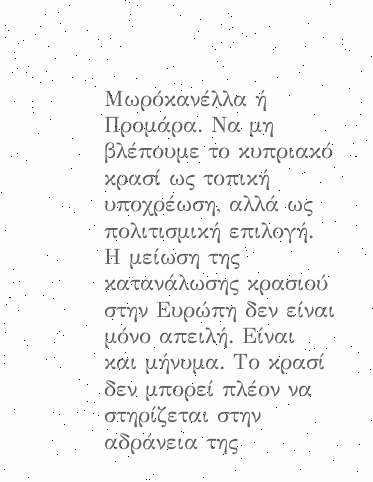Μωρόκανέλλα ή Προμάρα. Να μη βλέπουμε το κυπριακό κρασί ως τοπική υποχρέωση, αλλά ως πολιτισμική επιλογή. Η μείωση της κατανάλωσης κρασιού στην Ευρώπη δεν είναι μόνο απειλή. Είναι και μήνυμα. Το κρασί δεν μπορεί πλέον να στηρίζεται στην αδράνεια της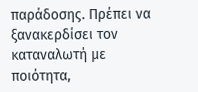παράδοσης. Πρέπει να ξανακερδίσει τον καταναλωτή με ποιότητα,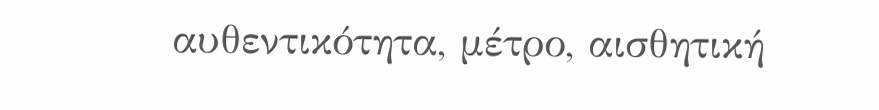αυθεντικότητα, μέτρο, αισθητική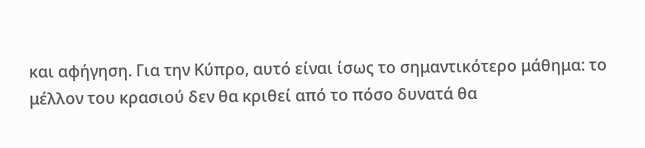και αφήγηση. Για την Κύπρο, αυτό είναι ίσως το σημαντικότερο μάθημα: το μέλλον του κρασιού δεν θα κριθεί από το πόσο δυνατά θα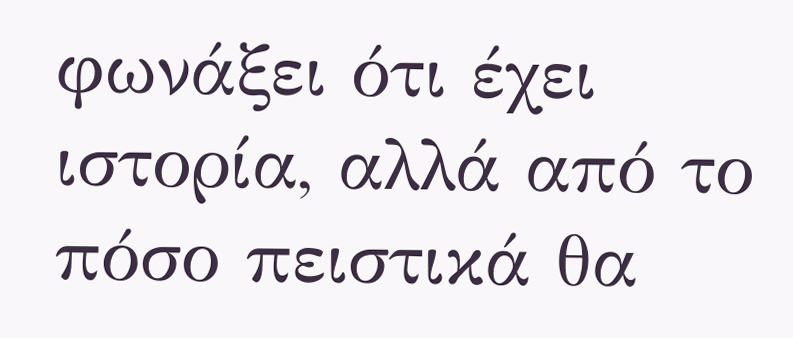φωνάξει ότι έχει ιστορία, αλλά από το πόσο πειστικά θα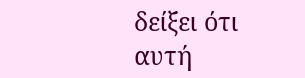δείξει ότι αυτή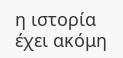η ιστορία έχει ακόμη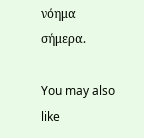νόημα σήμερα.

You may also like